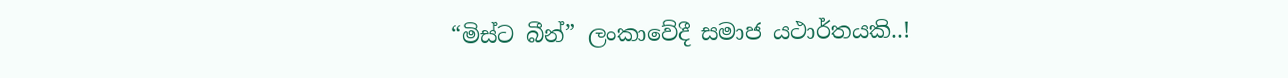“මිස්ට බීන්” ලංකාවේදී සමාජ යථාර්තයකි..!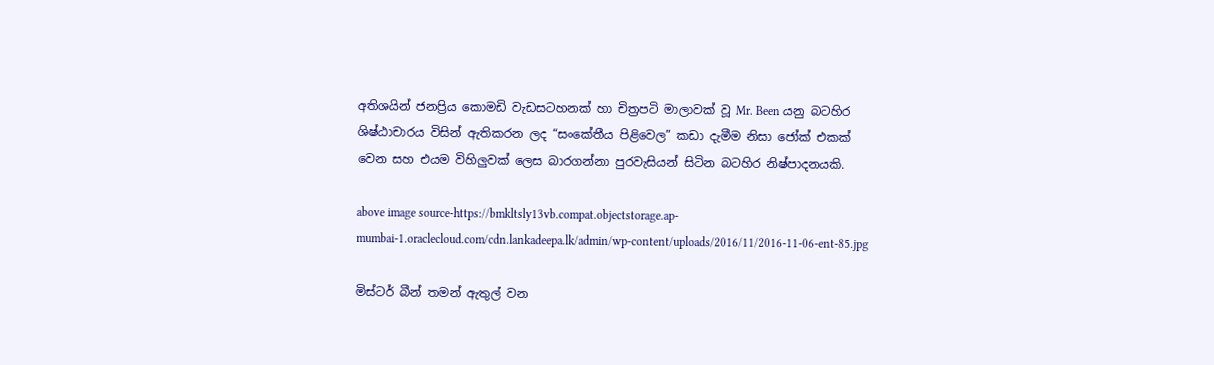අතිශයින් ජනප්‍රිය කොමඩි වැඩසටහනක් හා චිත්‍රපටි මාලාවක් වූ Mr. Been යනු බටහිර ශිෂ්ඨාචාරය විසින් ඇතිකරන ලද “සංකේතීය පිළිවෙල” කඩා දැමීම නිසා ජෝක් එකක් වෙන සහ එයම විහිලුවක් ලෙස බාරගන්නා පුරවැසියන් සිටින බටහිර නිෂ්පාදනයකි.

above image source-https://bmkltsly13vb.compat.objectstorage.ap-mumbai-1.oraclecloud.com/cdn.lankadeepa.lk/admin/wp-content/uploads/2016/11/2016-11-06-ent-85.jpg

මිස්ටර් බීන් තමන් ඇතුල් වන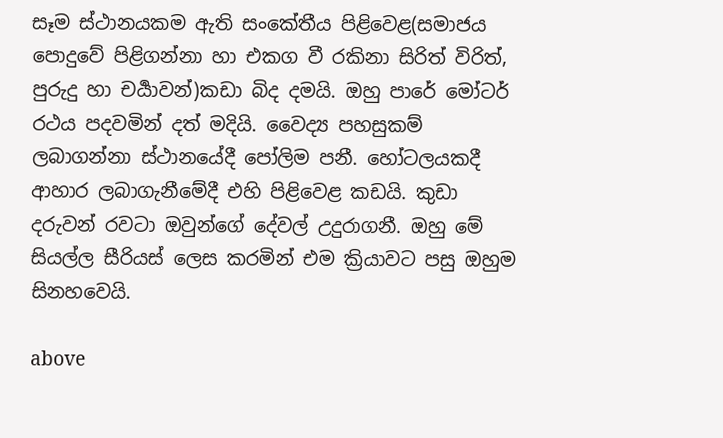සෑම ස්ථානයකම ඇති සංකේතීය පිළිවෙළ(සමාජය පොදුවේ පිළිගන්නා හා එකග වී රකිනා සිරිත් විරිත්, පුරුදු හා චර්‍යාවන්)කඩා බිද දමයි. ඔහු පාරේ මෝටර් රථය පදවමින් දත් මදියි. වෛද්‍ය පහසුකම් ලබාගන්නා ස්ථානයේදී පෝලිම පනී. හෝටලයකදී ආහාර ලබාගැනීමේදී එහි පිළිවෙළ කඩයි. කුඩා දරුවන් රවටා ඔවුන්ගේ දේවල් උදුරාගනී. ඔහු මේ සියල්ල සීරියස් ලෙස කරමින් එම ක්‍රියාවට පසු ඔහුම සිනහවෙයි.

above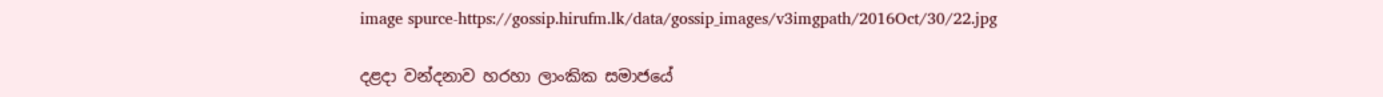image spurce-https://gossip.hirufm.lk/data/gossip_images/v3imgpath/2016Oct/30/22.jpg

දළදා වන්දනාව හරහා ලාංකික සමාජයේ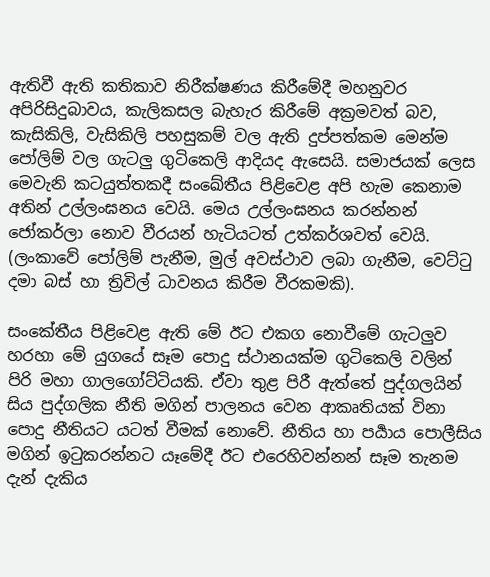ඇතිවී ඇති කතිකාව නිරීක්ෂණය කිරීමේදී මහනුවර අපිරිසිදුබාවය, කැලිකසල බැහැර කිරීමේ අක්‍රමවත් බව, කැසිකිලි, වැසිකිලි පහසුකම් වල ඇති දුප්පත්කම මෙන්ම පෝලිම් වල ගැටලු ගුටිකෙලි ආදියද ඇසෙයි. සමාජයක් ලෙස මෙවැනි කටයුත්තකදී සංඛේතීය පිළිවෙළ අපි හැම කෙනාම අතින් උල්ලංඝනය වෙයි. මෙය උල්ලංඝනය කරන්නන් ජෝකර්ලා නොව වීරයන් හැටියටත් උත්කර්ශවත් වෙයි. (ලංකාවේ පෝලිම් පැනීම, මුල් අවස්ථාව ලබා ගැනීම, වෙට්ටු දමා බස් හා ත්‍රිවිල් ධාවනය කිරීම වීරකමකි).

සංකේතීය පිළිවෙළ ඇති මේ ඊට එකග නොවීමේ ගැටලුව හරහා මේ යුගයේ සෑම පොදු ස්ථානයක්ම ගුටිකෙලි වලින් පිරි මහා ගාලගෝට්ටියකි. ඒවා තුළ පිරී ඇත්තේ පුද්ගලයින් සිය පුද්ගලික නීති මගින් පාලනය වෙන ආකෘතියක් විනා පොදු නීතියට යටත් වීමක් නොවේ. නීතිය හා පර්‍යාය පොලීසිය මගින් ඉටුකරන්නට යෑමේදී ඊට එරෙහිවන්නන් සෑම තැනම දැන් දැකිය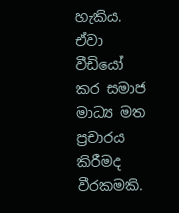හැකිය. ඒවා වීඩියෝ කර සමාජ මාධ්‍ය මත ප්‍රචාරය කිරීමද වීරකමකි.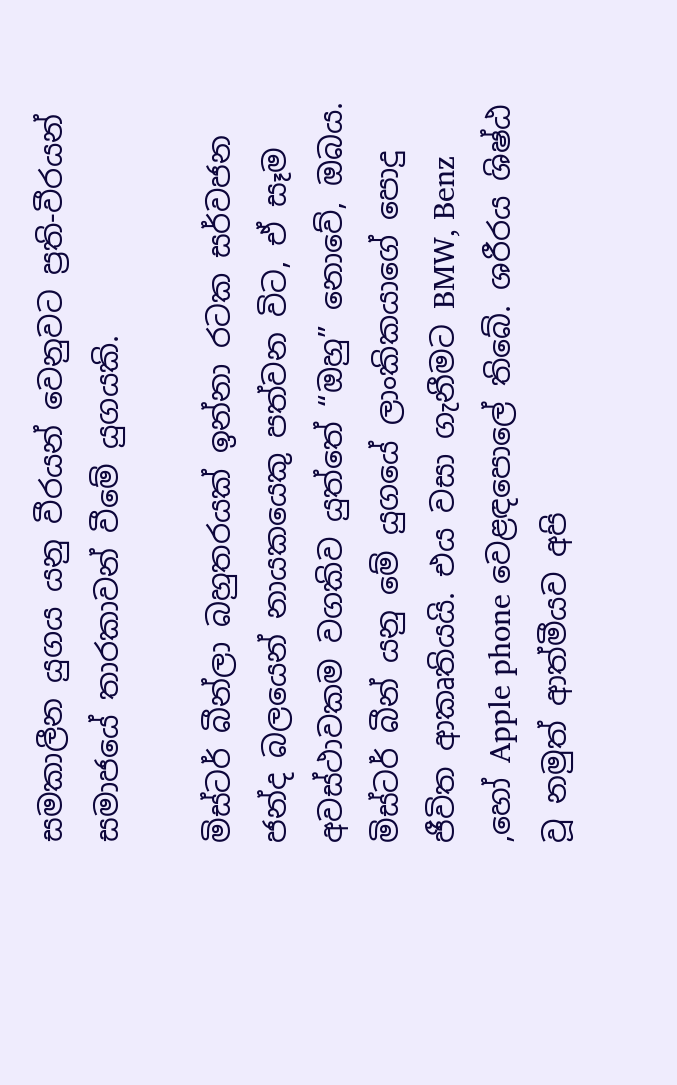සමකාලීන යුගය යනු වීරයන් වෙනුවට ප්‍රති-වීරයන් සමාජයේ තාරකාවන් වීමේ යුගයකි.

මිස්ටර් බීන්ලා බහුතරයක් ඉන්නා රටක සර්වජන ජන්ද බලයෙන් නායකයෙකු පත්වන විට, ඒ සෑම අවස්ථාවකම වගකිව යුත්තේ “ඔහු” නොවේ, ඔබය. මිස්ටර් බීන් යනු මේ යුගයේ ලාංකිකයාගේ පොදු ජීවිත ආකෘතියයි. එය වසා ගැනීමට BMW, Benz ,හෝ Apple phone වෙළඳපොලේ තිබේ. ශරීරය ශිෂ්ඨ වූ නමුත් ආත්මීයව අපි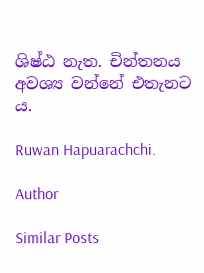ශිෂ්ඨ නැත. චින්තනය අවශ්‍ය වන්නේ එතැනට ය.

Ruwan Hapuarachchi.

Author

Similar Posts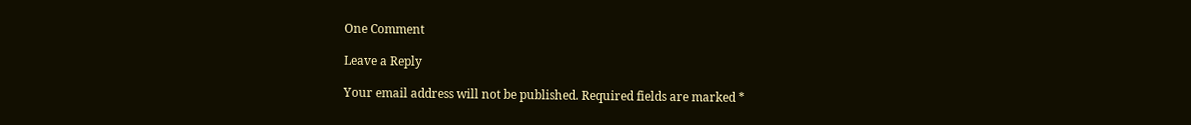One Comment

Leave a Reply

Your email address will not be published. Required fields are marked *